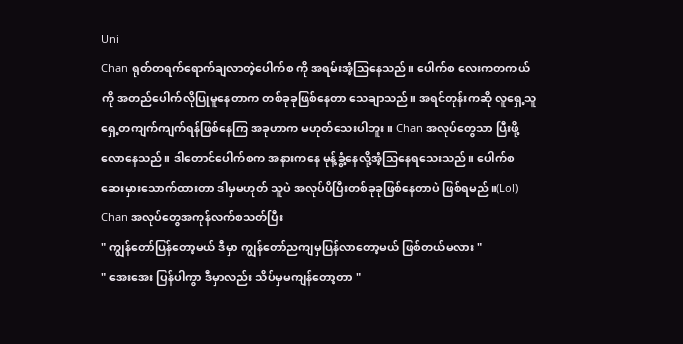Uni
Chan ရုတ်တရက်ရောက်ချလာတဲ့ပေါက်စ ကို အရမ်းအံ့သြနေသည်။ ပေါက်စ လေးကတကယ်ကို အတည်ပေါက်လိုပြုမူနေတာက တစ်ခုခုဖြစ်နေတာ သေချာသည်။ အရင်တုန်းကဆို လူရှေ့သူရှေ့တကျက်ကျက်ရန်ဖြစ်နေကြ အခုဟာက မဟုတ်သေးပါဘူး ။ Chan အလုပ်တွေသာ ပြီးဖို့လောနေသည်။ ဒါတောင်ပေါက်စက အနားကနေ မုန့်ခွံ့နေလို့အံ့သြနေရသေးသည်။ ပေါက်စ ဆေးမှားသောက်ထားတာ ဒါမှမဟုတ် သူပဲ အလုပ်ပိပြီးတစ်ခုခုဖြစ်နေတာပဲ ဖြစ်ရမည်။(Lol)
Chan အလုပ်တွေအကုန်လက်စသတ်ပြီး
" ကျွန်တော်ပြန်တော့မယ် ဒီမှာ ကျွန်တော်ညကျမှပြန်လာတော့မယ် ဖြစ်တယ်မလား "
" အေးအေး ပြန်ပါကွာ ဒီမှာလည်း သိပ်မှမကျန်တော့တာ "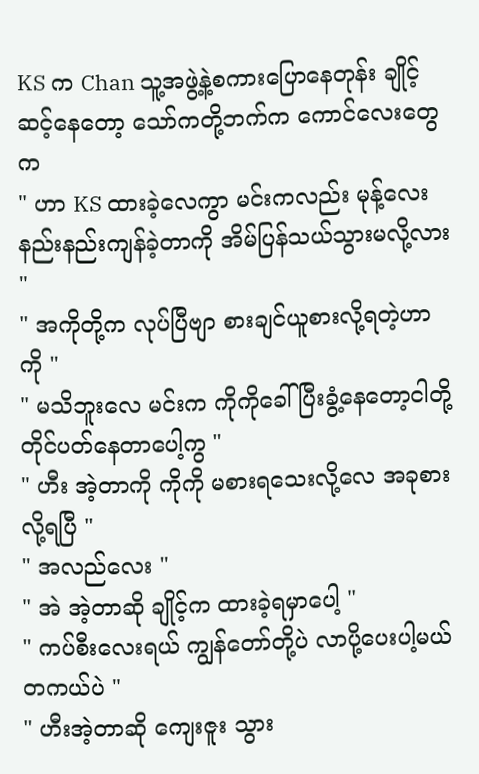KS က Chan သူ့အဖွဲ့နဲ့စကားပြောနေတုန်း ချိုင့်ဆင့်နေတော့ သော်ကတို့ဘက်က ကောင်လေးတွေက
" ဟာ KS ထားခဲ့လေကွာ မင်းကလည်း မုန့်လေးနည်းနည်းကျန်ခဲ့တာကို အိမ်ပြန်သယ်သွားမလို့လား "
" အကိုတို့က လုပ်ပြီဗျာ စားချင်ယူစားလို့ရတဲ့ဟာကို "
" မသိဘူးလေ မင်းက ကိုကိုခေါ်ပြီးခွံ့နေတော့ငါတို့တိုင်ပတ်နေတာပေါ့ကွ "
" ဟီး အဲ့တာကို ကိုကို မစားရသေးလို့လေ အခုစားလို့ရပြီ "
" အလည်လေး "
" အဲ အဲ့တာဆို ချိုင့်က ထားခဲ့ရမှာပေါ့ "
" ကပ်စီးလေးရယ် ကျွန်တော်တို့ပဲ လာပို့ပေးပါ့မယ် တကယ်ပဲ "
" ဟီးအဲ့တာဆို ကျေးဇူး သွား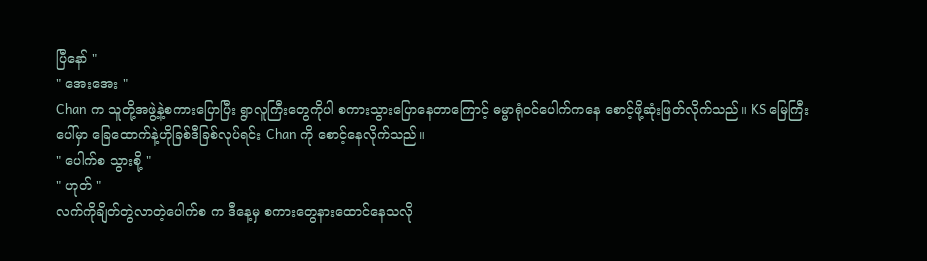ပြီနော် "
" အေးအေး "
Chan က သူတို့အဖွဲ့နဲ့စကားပြောပြီး ရွာလူကြီးတွေကိုပါ စကားသွားပြောနေတာကြောင့် ဓမ္မာရုံဝင်ပေါက်ကနေ စောင့်ဖို့ဆုံးဖြတ်လိုက်သည်။ KS မြေကြီးပေါ်မှာ ခြေထောက်နဲ့ဟိုခြစ်ဒီခြစ်လုပ်ရင်း Chan ကို စောင့်နေလိုက်သည်။
" ပေါက်စ သွားစို့ "
" ဟုတ် "
လက်ကိုချိတ်တွဲလာတဲ့ပေါက်စ က ဒီနေ့မှ စကားတွေနားထောင်နေသလို